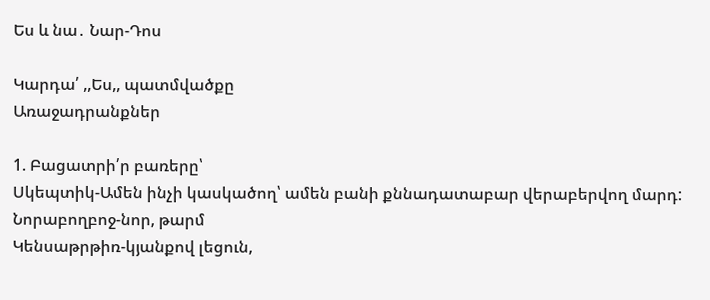Ես և նա․ Նար-Դոս

Կարդա՛ ,,Ես,, պատմվածքը
Առաջադրանքներ

1. Բացատրի՛ր բառերը՝
Սկեպտիկ-Ամեն ինչի կասկածող՝ ամեն բանի քննադատաբար վերաբերվող մարդ:
Նորաբողբոջ-նոր, թարմ
Կենսաթրթիռ-կյանքով լեցուն,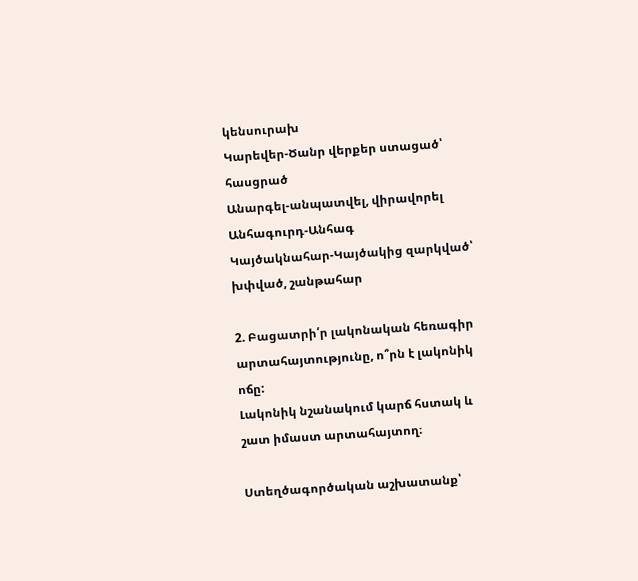կենսուրախ
Կարեվեր-Ծանր վերքեր ստացած՝ հասցրած
Անարգել-անպատվել, վիրավորել
Անհագուրդ-Անհագ
Կայծակնահար-Կայծակից զարկված՝ խփված, շանթահար

2. Բացատրի՛ր լակոնական հեռագիր արտահայտությունը, ո՞րն է լակոնիկ ոճը:
Լակոնիկ նշանակում կարճ հստակ և շատ իմաստ արտահայտող։

Ստեղծագործական աշխատանք՝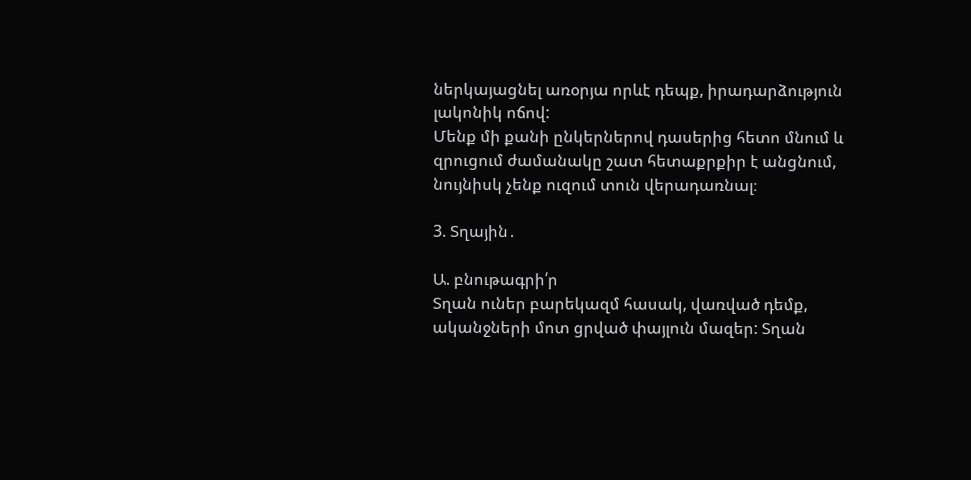ներկայացնել առօրյա որևէ դեպք, իրադարձություն լակոնիկ ոճով:
Մենք մի քանի ընկերներով դասերից հետո մնում և զրուցում ժամանակը շատ հետաքրքիր է անցնում, նույնիսկ չենք ուզում տուն վերադառնալ։

3. Տղային․

Ա. բնութագրի՛ր
Տղան ուներ բարեկազմ հասակ, վառված դեմք, ականջների մոտ ցրված փայլուն մազեր: Տղան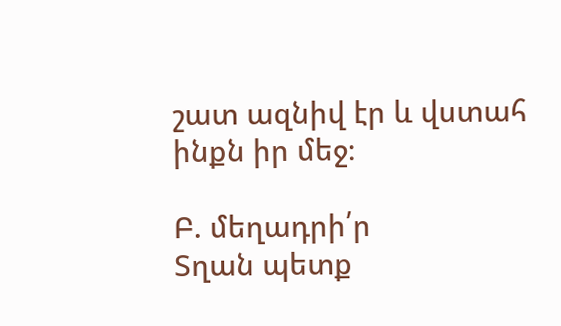շատ ազնիվ էր և վստահ ինքն իր մեջ։

Բ. մեղադրի՛ր
Տղան պետք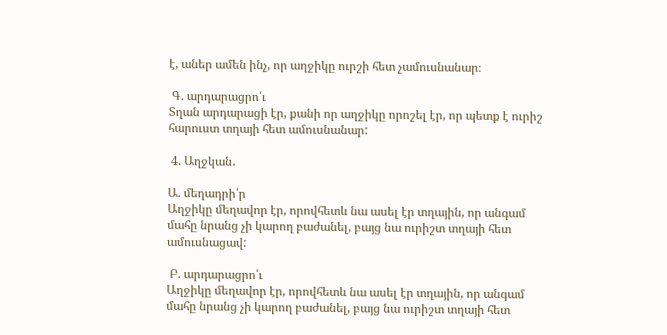է, աներ ամեն ինչ, որ աղջիկը ուրշի հետ չամուսնանար։

 Գ. արդարացրո՛ւ
Տղան արդարացի էր, քանի որ աղջիկը որոշել էր, որ պետք է ուրիշ հարուստ տղայի հետ ամուսնանար:

 4. Աղջկան․

Ա. մեղադրի՛ր
Աղջիկը մեղավոր էր, որովհետև նա ասել էր տղային, որ անգամ մահը նրանց չի կարող բաժանել, բայց նա ուրիշտ տղայի հետ ամուսնացավ:

 Բ. արդարացրո՛ւ
Աղջիկը մեղավոր էր, որովհետև նա ասել էր տղային, որ անգամ մահը նրանց չի կարող բաժանել, բայց նա ուրիշտ տղայի հետ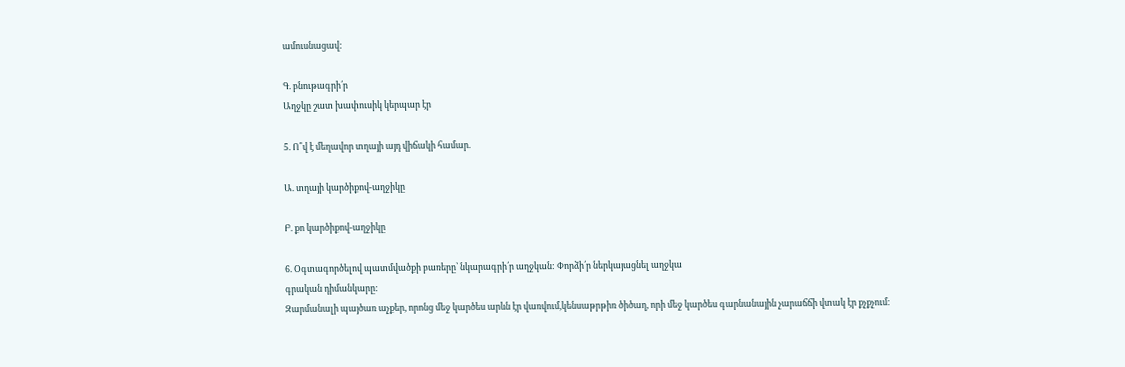ամուսնացավ:

Գ. բնութագրի՛ր
Աղջկը շատ խափուսիկ կերպար էր

5. Ո՞վ է մեղավոր տղայի այդ վիճակի համար.

Ա. տղայի կարծիքով-աղջիկը

Բ. քո կարծիքով-աղջիկը

6. Օգտագործելով պատմվածքի բառերը՝ նկարագրի՛ր աղջկան: Փորձի՛ր ներկայացնել աղջկա
գրական դիմանկարը:
Զարմանալի պայծառ աչքեր, որոնց մեջ կարծես արևն էր վառվում,կենսաթրթիռ ծիծաղ, որի մեջ կարծես գարնանային չարաճճի վտակ էր քչքչում։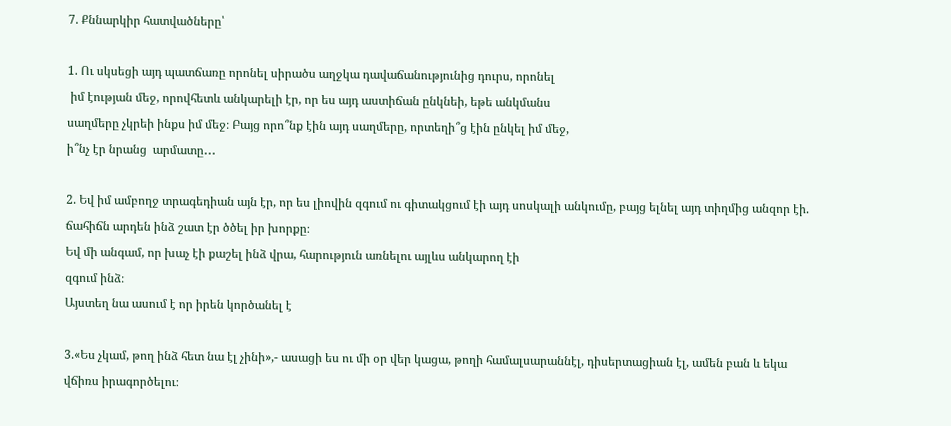7. Քննարկիր հատվածները՝

1. Ու սկսեցի այդ պատճառը որոնել սիրածս աղջկա դավաճանությունից դուրս, որոնել
 իմ էության մեջ, որովհետև անկարելի էր, որ ես այդ աստիճան ընկնեի, եթե անկմանս
սաղմերը չկրեի ինքս իմ մեջ։ Բայց որո՞նք էին այդ սաղմերը, որտեղի՞ց էին ընկել իմ մեջ,
ի՞նչ էր նրանց  արմատը․․․

2. Եվ իմ ամբողջ տրագեդիան այն էր, որ ես լիովին զգում ու գիտակցում էի այդ սոսկալի անկումը, բայց ելնել այդ տիղմից անզոր էի. ճահիճն արդեն ինձ շատ էր ծծել իր խորքը։
Եվ մի անգամ, որ խաչ էի քաշել ինձ վրա, հարություն առնելու այլևս անկարող էի
զգում ինձ։
Այստեղ նա ասում է որ իրեն կործանել է

3.«Ես չկամ, թող ինձ հետ նա էլ չինի»,- ասացի ես ու մի օր վեր կացա, թողի համալսարաննէլ, դիսերտացիան էլ, ամեն բան և եկա  վճիռս իրագործելու։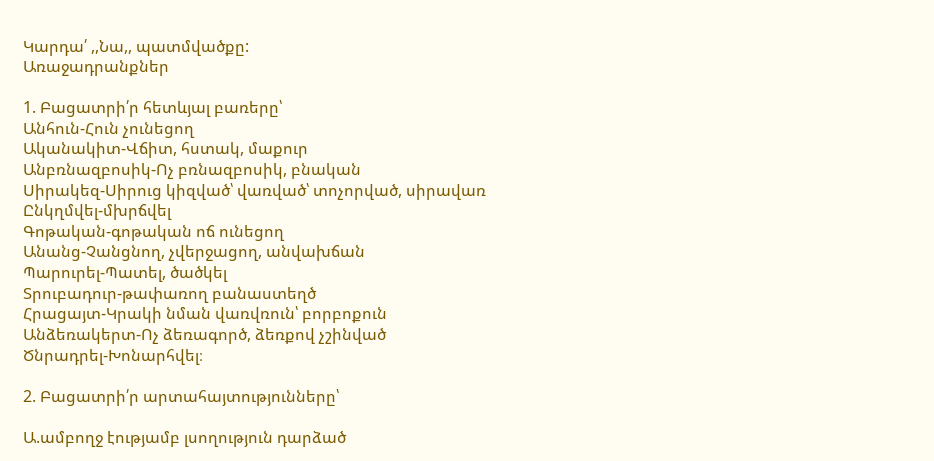Կարդա՛ ,,Նա,, պատմվածքը:
Առաջադրանքներ

1. Բացատրի՛ր հետևյալ բառերը՝
Անհուն-Հուն չունեցող
Ականակիտ-Վճիտ, հստակ, մաքուր
Անբռնազբոսիկ-Ոչ բռնազբոսիկ, բնական
Սիրակեզ-Սիրուց կիզված՝ վառված՝ տոչորված, սիրավառ
Ընկղմվել-մխրճվել
Գոթական-գոթական ոճ ունեցող
Անանց-Չանցնող, չվերջացող, անվախճան
Պարուրել-Պատել, ծածկել
Տրուբադուր-թափառող բանաստեղծ
Հրացայտ-Կրակի նման վառվռուն՝ բորբոքուն
Անձեռակերտ-Ոչ ձեռագործ, ձեռքով չշինված
Ծնրադրել-Խոնարհվել։

2. Բացատրի՛ր արտահայտությունները՝

Ա.ամբողջ էությամբ լսողություն դարձած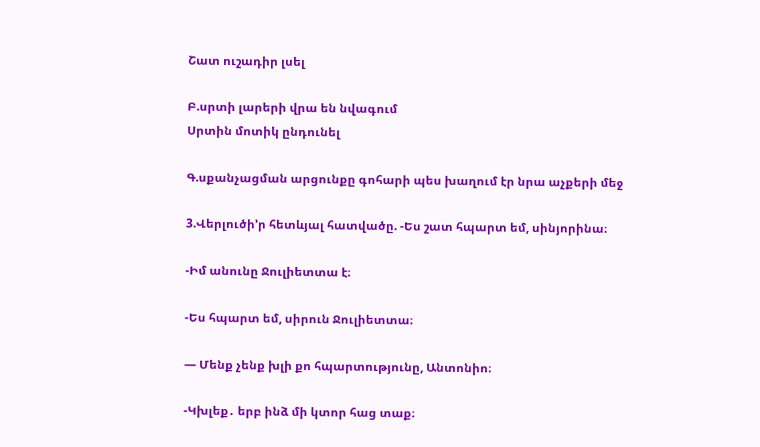Շատ ուշադիր լսել

Բ.սրտի լարերի վրա են նվագում
Սրտին մոտիկ ընդունել

Գ.սքանչացման արցունքը գոհարի պես խաղում էր նրա աչքերի մեջ

3.Վերլուծի’ր հետևյալ հատվածը. -Ես շատ հպարտ եմ, սինյորինա։

-Իմ անունը Ջուլիետտա է։

-Ես հպարտ եմ, սիրուն Ջուլիետտա։

— Մենք չենք խլի քո հպարտությունը, Անտոնիո։

-Կխլեք․ երբ ինձ մի կտոր հաց տաք։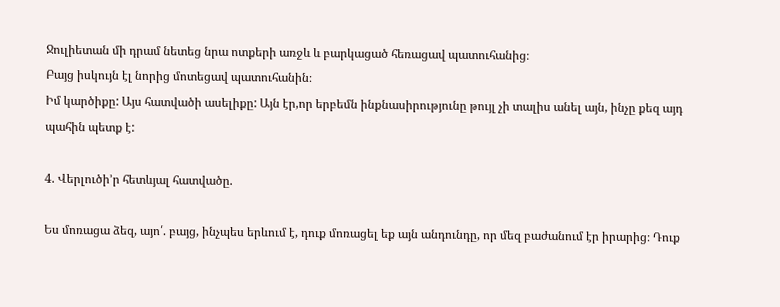Ջուլիետան մի դրամ նետեց նրա ոտքերի առջև և բարկացած հեռացավ պատուհանից։
Բայց իսկույն էլ նորից մոտեցավ պատուհանին։
Իմ կարծիքը: Այս հատվածի ասելիքը: Այն էր,որ երբեմն ինքնասիրությունը թույլ չի տալիս անել այն, ինչը քեզ այդ պահին պետք է:

4. Վերլուծի’ր հետևյալ հատվածը.

Ես մոռացա ձեզ, այո՛. բայց, ինչպես երևում է, դուք մոռացել եք այն անդունդը, որ մեզ բաժանում էր իրարից։ Դուք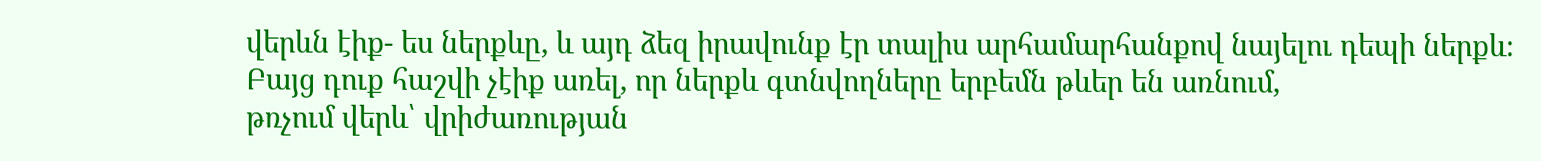վերևն էիք- ես ներքևը, և այդ ձեզ իրավունք էր տալիս արհամարհանքով նայելու դեպի ներքև։
Բայց դուք հաշվի չէիք առել, որ ներքև գտնվողները երբեմն թևեր են առնում,
թռչում վերև՝ վրիժառության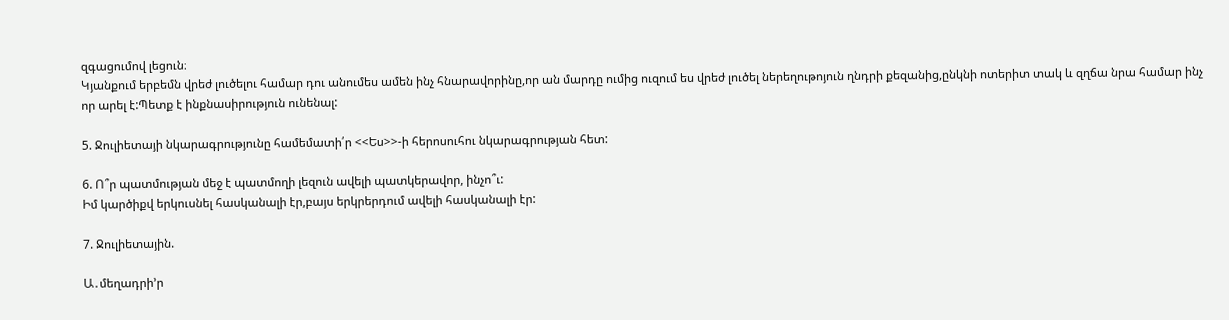զգացումով լեցուն։
Կյանքում երբեմն վրեժ լուծելու համար դու անումես ամեն ինչ հնարավորինը,որ ան մարդը ումից ուզում ես վրեժ լուծել ներեղութոյուն ղնդրի քեզանից,ընկնի ոտերիտ տակ և զղճա նրա համար ինչ որ արել է:Պետք է ինքնասիրություն ունենալ:

5. Ջուլիետայի նկարագրությունը համեմատի՛ր <<Ես>>-ի հերոսուհու նկարագրության հետ:

6. Ո՞ր պատմության մեջ է պատմողի լեզուն ավելի պատկերավոր, ինչո՞ւ:
Իմ կարծիքվ երկուսնել հասկանալի էր,բայս երկրերդում ավելի հասկանալի էր:

7. Ջուլիետային.

Ա․մեղադրի’ր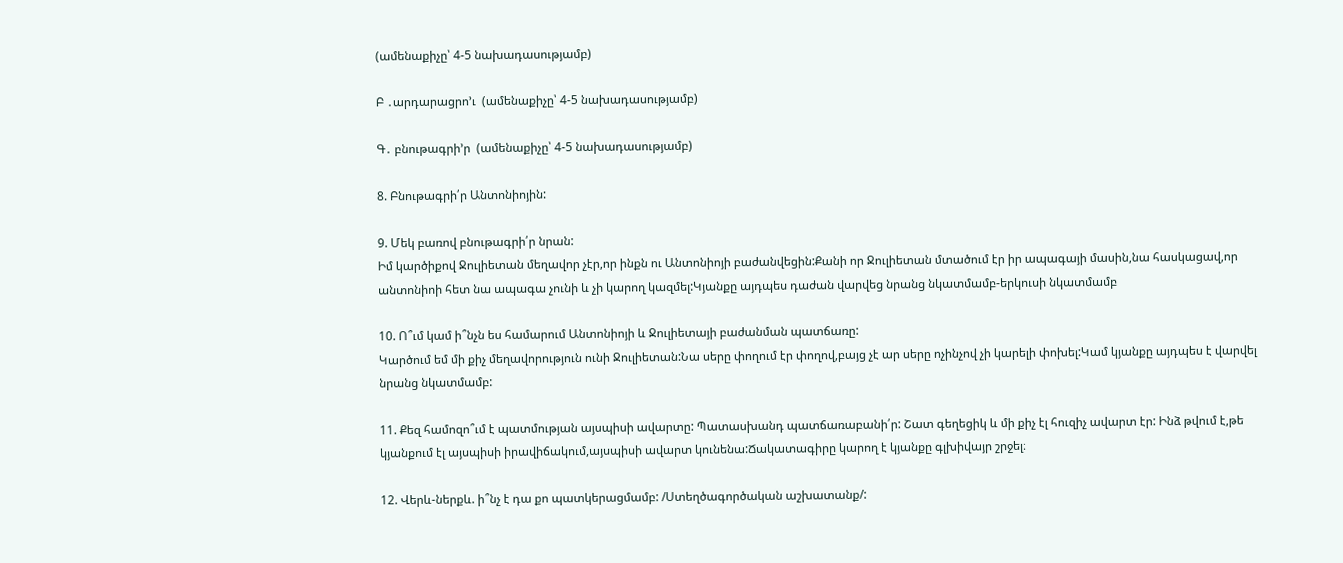(ամենաքիչը՝ 4-5 նախադասությամբ)

Բ ․արդարացրո’ւ  (ամենաքիչը՝ 4-5 նախադասությամբ)

Գ․ բնութագրի’ր  (ամենաքիչը՝ 4-5 նախադասությամբ)

8. Բնութագրի՛ր Անտոնիոյին:

9. Մեկ բառով բնութագրի՛ր նրան:
Իմ կարծիքով Ջուլիետան մեղավոր չէր,որ ինքն ու Անտոնիոյի բաժանվեցին:Քանի որ Ջուլիետան մտածում էր իր ապագայի մասին,նա հասկացավ,որ անտոնիոի հետ նա ապագա չունի և չի կարող կազմել:Կյանքը այդպես դաժան վարվեց նրանց նկատմամբ-երկուսի նկատմամբ

10. Ո՞ւմ կամ ի՞նչն ես համարում Անտոնիոյի և Ջուլիետայի բաժանման պատճառը:
Կարծում եմ մի քիչ մեղավորություն ունի Ջուլիետան:Նա սերը փողում էր փողով,բայց չէ ար սերը ոչինչով չի կարելի փոխել:Կամ կյանքը այդպես է վարվել նրանց նկատմամբ:

11. Քեզ համոզո՞ւմ է պատմության այսպիսի ավարտը: Պատասխանդ պատճառաբանի՛ր: Շատ գեղեցիկ և մի քիչ էլ հուզիչ ավարտ էր: Ինձ թվում է,թե կյանքում էլ այսպիսի իրավիճակում,այսպիսի ավարտ կունենա:Ճակատագիրը կարող է կյանքը գլխիվայր շրջել։

12. Վերև-ներքև. ի՞նչ է դա քո պատկերացմամբ: /Ստեղծագործական աշխատանք/: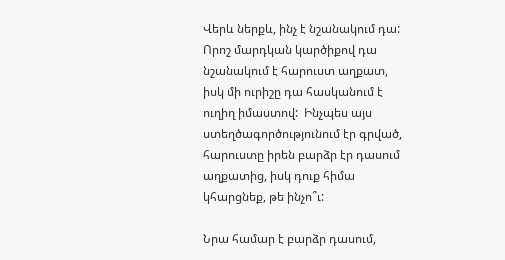Վերև ներքև, ինչ է նշանակում դա: Որոշ մարդկան կարծիքով դա նշանակում է հարուստ աղքատ, իսկ մի ուրիշը դա հասկանում է ուղիղ իմաստով:  Ինչպես այս ստեղծագործությունում էր գրված, հարուստը իրեն բարձր էր դասում աղքատից, իսկ դուք հիմա կհարցնեք, թե ինչո՞ւ:

Նրա համար է բարձր դասում,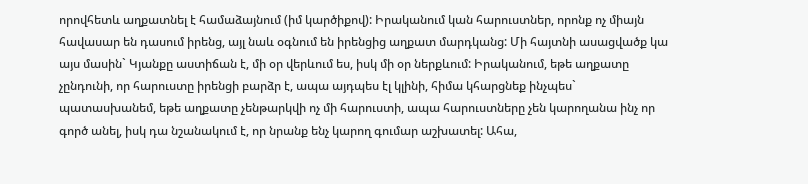որովհետև աղքատնել է համաձայնում (իմ կարծիքով): Իրականում կան հարուստներ, որոնք ոչ միայն հավասար են դասում իրենց, այլ նաև օգնում են իրենցից աղքատ մարդկանց: Մի հայտնի ասացվածք կա այս մասին` Կյանքը աստիճան է, մի օր վերևում ես, իսկ մի օր ներքևում: Իրականում, եթե աղքատը չընդունի, որ հարուստը իրենցի բարձր է, ապա այդպես էլ կլինի, հիմա կհարցնեք ինչպես` պատասխանեմ, եթե աղքատը չենթարկվի ոչ մի հարուստի, ապա հարուստները չեն կարողանա ինչ որ գործ անել, իսկ դա նշանակում է, որ նրանք ենչ կարող գումար աշխատել: Ահա,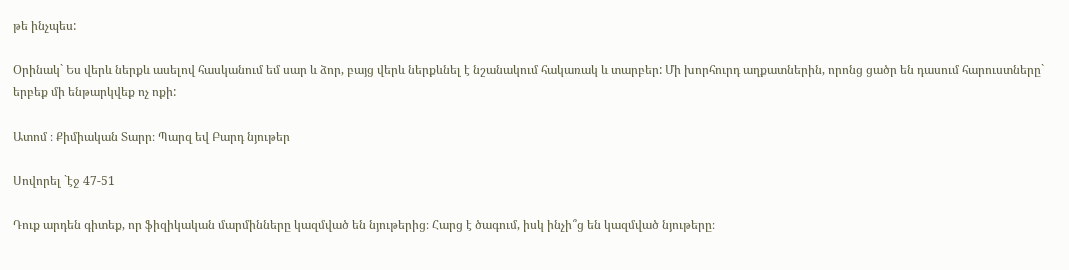թե ինչպես:

Օրինակ` Ես վերև ներքև ասելով հասկանում եմ սար և ձոր, բայց վերև ներքևնել է նշանակում հակառակ և տարբեր: Մի խորհուրդ աղքատներին, որոնց ցածր են դասում հարուստները` երբեք մի ենթարկվեք ոչ ոքի:

Ատոմ ։ Քիմիական Տարր։ Պարզ եվ Բարդ նյութեր

Սովորել `էջ 47-51

Դուք արդեն գիտեք, որ ֆիզիկական մարմինները կազմված են նյութերից։ Հարց է ծագում, իսկ ինչի՞ց են կազմված նյութերը։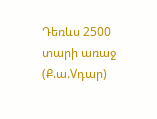Դեռևս 2500 տարի առաջ (Ք.ա.Vդար)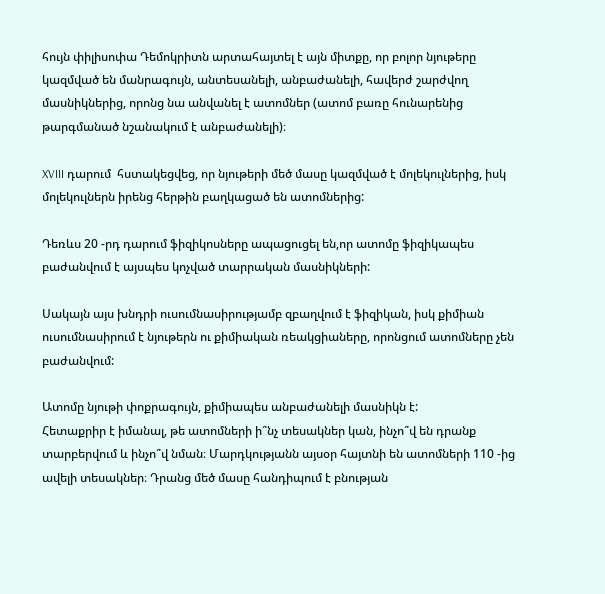հույն փիլիսոփա Դեմոկրիտն արտահայտել է այն միտքը, որ բոլոր նյութերը կազմված են մանրագույն, անտեսանելի, անբաժանելի, հավերժ շարժվող մասնիկներից, որոնց նա անվանել է ատոմներ (ատոմ բառը հունարենից թարգմանած նշանակում է անբաժանելի)։

XVIII դարում  հստակեցվեց, որ նյութերի մեծ մասը կազմված է մոլեկուլներից, իսկ մոլեկուլներն իրենց հերթին բաղկացած են ատոմներից:

Դեռևս 20 -րդ դարում ֆիզիկոսները ապացուցել են,որ ատոմը ֆիզիկապես բաժանվում է այսպես կոչված տարրական մասնիկների:

Սակայն այս խնդրի ուսումնասիրությամբ զբաղվում է ֆիզիկան, իսկ քիմիան ուսումնասիրում է նյութերն ու քիմիական ռեակցիաները, որոնցում ատոմները չեն բաժանվում:

Ատոմը նյութի փոքրագույն, քիմիապես անբաժանելի մասնիկն է:
Հետաքրիր է իմանալ, թե ատոմների ի՞նչ տեսակներ կան, ինչո՞վ են դրանք տարբերվում և ինչո՞վ նման։ Մարդկությանն այսօր հայտնի են ատոմների 110 -ից ավելի տեսակներ։ Դրանց մեծ մասը հանդիպում է բնության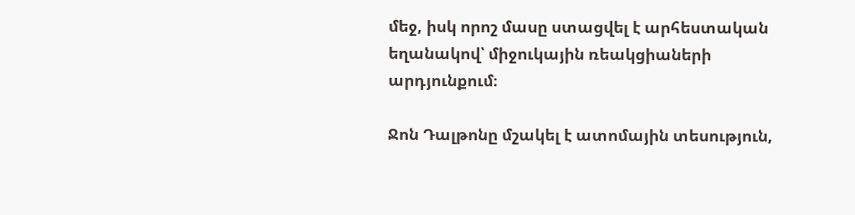մեջ, իսկ որոշ մասը ստացվել է արհեստական եղանակով՝ միջուկային ռեակցիաների արդյունքում։

Ջոն Դալթոնը մշակել է ատոմային տեսություն,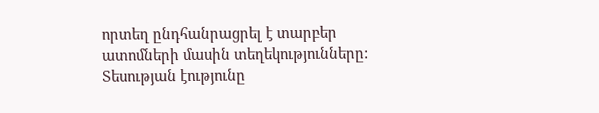որտեղ ընդհանրացրել է տարբեր ատոմների մասին տեղեկությունները: Տեսության էությունը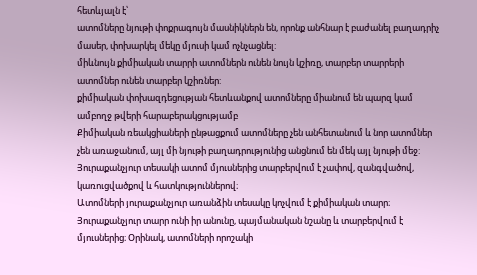հետևյալն է՝
ատոմները նյութի փոքրագույն մասնիկներն են, որոնք անհնար է բաժանել բաղադրիչ մասեր, փոխարկել մեկը մյուսի կամ ոչնչացնել:
միևնույն քիմիական տարրի ատոմներն ունեն նույն կշիռը, տարբեր տարրերի ատոմներ ունեն տարբեր կշիռներ:
քիմիական փոխազդեցության հետևանքով ատոմները միանում են պարզ կամ ամբողջ թվերի հարաբերակցությամբ
Քիմիական ռեակցիաների ընթացքում ատոմները չեն անհետանում և նոր ատոմներ չեն առաջանում, այլ մի նյութի բաղադրությունից անցնում են մեկ այլ նյութի մեջ:
Յուրաքանչյուր տեսակի ատոմ մյուսներից տարբերվում է չափով, զանգվածով, կառուցվածքով և հատկություններով։
Ատոմների յուրաքանչյուր առանձին տեսակը կոչվում է քիմիական տարր։
Յուրաքանչյուր տարր ունի իր անունը, պայմանական նշանը և տարբերվում է մյուսներից։ Օրինակ, ատոմների որոշակի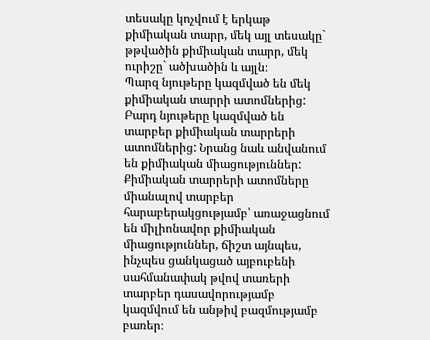տեսակը կոչվում է երկաթ քիմիական տարր, մեկ այլ տեսակը` թթվածին քիմիական տարր, մեկ ուրիշը` ածխածին և այլն։
Պարզ նյութերը կազմված են մեկ քիմիական տարրի ատոմներից:
Բարդ նյութերը կազմված են տարբեր քիմիական տարրերի ատոմներից: Նրանց նաև անվանում են քիմիական միացություններ:
Քիմիական տարրերի ատոմները միանալով տարբեր հարաբերակցությամբ՝ առաջացնում են միլիոնավոր քիմիական միացություններ, ճիշտ այնպես, ինչպես ցանկացած այբուբենի սահմանափակ թվով տառերի տարբեր դասավորությամբ կազմվում են անթիվ բազմությամբ բառեր։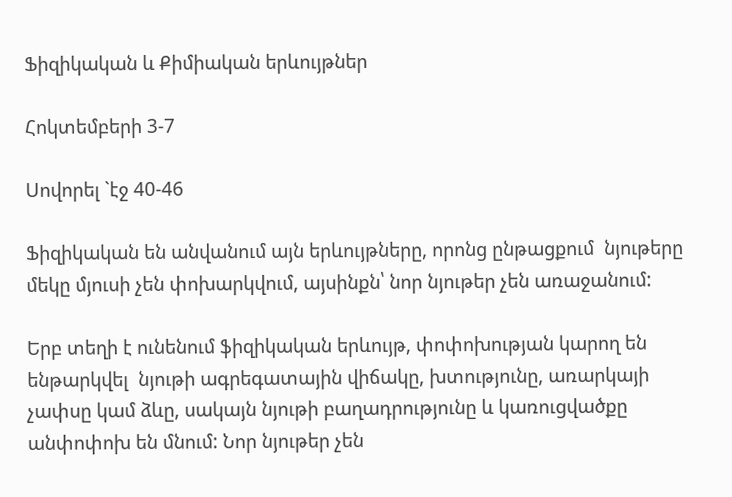Ֆիզիկական և Քիմիական երևույթներ

Հոկտեմբերի 3-7

Սովորել `էջ 40-46

Ֆիզիկական են անվանում այն երևույթները, որոնց ընթացքում  նյութերը մեկը մյուսի չեն փոխարկվում, այսինքն՝ նոր նյութեր չեն առաջանում:

Երբ տեղի է ունենում ֆիզիկական երևույթ, փոփոխության կարող են ենթարկվել  նյութի ագրեգատային վիճակը, խտությունը, առարկայի չափսը կամ ձևը, սակայն նյութի բաղադրությունը և կառուցվածքը անփոփոխ են մնում: Նոր նյութեր չեն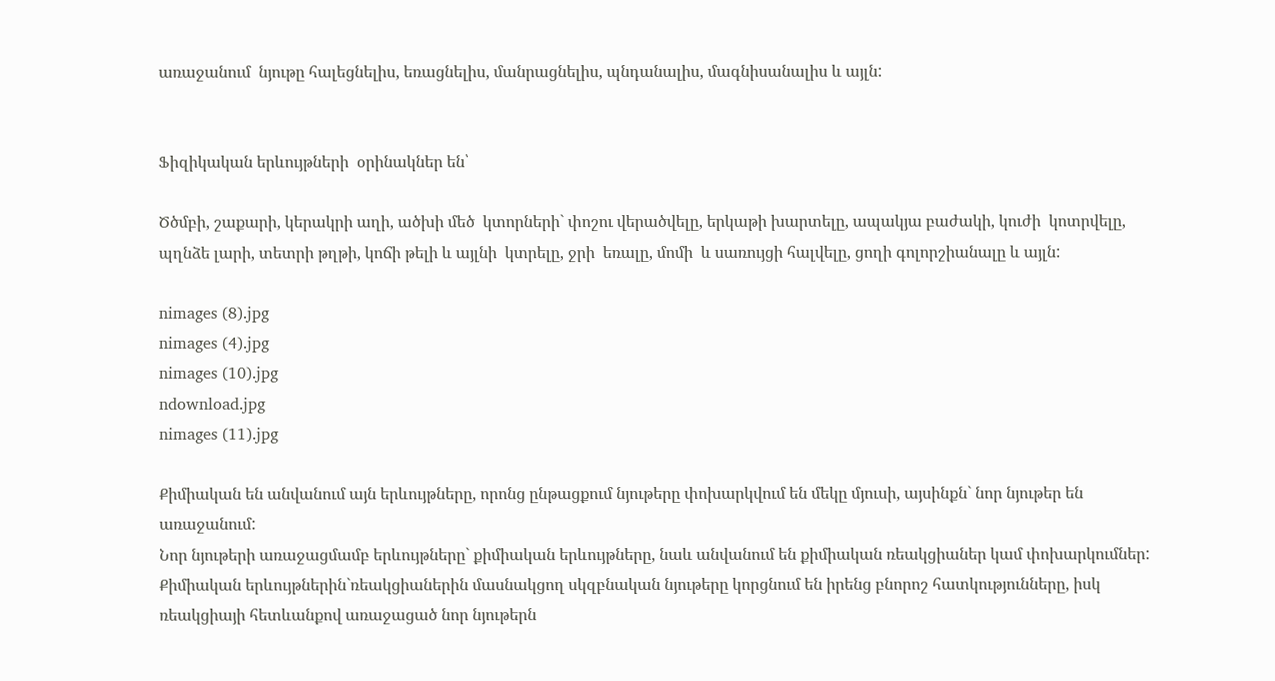առաջանում  նյութը հալեցնելիս, եռացնելիս, մանրացնելիս, պնդանալիս, մագնիսանալիս և այլն:


Ֆիզիկական երևույթների  օրինակներ են՝

Ծծմբի, շաքարի, կերակրի աղի, ածխի մեծ  կտորների` փոշու վերածվելը, երկաթի խարտելը, ապակյա բաժակի, կուժի  կոտրվելը, պղնձե լարի, տետրի թղթի, կոճի թելի և այլնի  կտրելը, ջրի  եռալը, մոմի  և սառույցի հալվելը, ցողի գոլորշիանալը և այլն:

nimages (8).jpg
nimages (4).jpg
nimages (10).jpg
ndownload.jpg
nimages (11).jpg

Քիմիական են անվանում այն երևույթները, որոնց ընթացքում նյութերը փոխարկվում են մեկը մյուսի, այսինքն` նոր նյութեր են առաջանում:
Նոր նյութերի առաջացմամբ երևույթները` քիմիական երևույթները, նաև անվանում են քիմիական ռեակցիաներ կամ փոխարկումներ:
Քիմիական երևույթներին`ռեակցիաներին մասնակցող սկզբնական նյութերը կորցնում են իրենց բնորոշ հատկությունները, իսկ ռեակցիայի հետևանքով առաջացած նոր նյութերն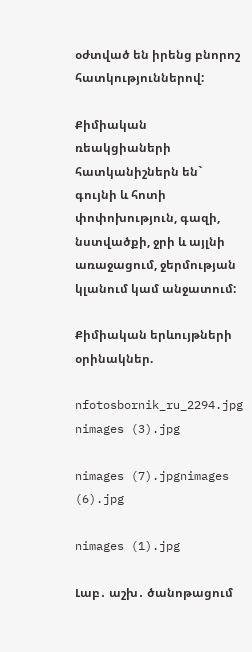օժտված են իրենց բնորոշ հատկություններով:

Քիմիական ռեակցիաների հատկանիշներն են` գույնի և հոտի փոփոխություն, գազի, նստվածքի, ջրի և այլնի առաջացում, ջերմության կլանում կամ անջատում:

Քիմիական երևույթների օրինակներ.

nfotosbornik_ru_2294.jpg nimages (3).jpg

nimages (7).jpgnimages (6).jpg

nimages (1).jpg

Լաբ․ աշխ․ ծանոթացում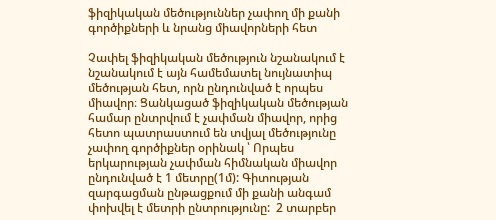ֆիզիկական մեծություններ չափող մի քանի գործիքների և նրանց միավորների հետ

Չափել ֆիզիկական մեծություն նշանակում է նշանակում է այն համեմատել նույնատիպ մեծության հետ, որն ընդունված է որպես միավոր։ Ցանկացած ֆիզիկական մեծության համար ընտրվում է չափման միավոր, որից հետո պատրաստում են տվյալ մեծությունը չափող գործիքներ օրինակ ՝ Որպես երկարության չափման հիմնական միավոր ընդունված է 1 մետրը(1մ): Գիտության զարգացման ընթացքում մի քանի անգամ փոխվել է մետրի ընտրությունը:  2 տարբեր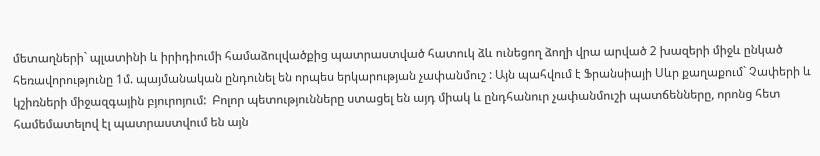մետաղների` պլատինի և իրիդիումի համաձուլվածքից պատրաստված հատուկ ձև ունեցող ձողի վրա արված 2 խազերի միջև ընկած հեռավորությունը 1մ. պայմանական ընդունել են որպես երկարության չափանմուշ : Այն պահվում է Ֆրանսիայի Սևր քաղաքում` Չափերի և կշիռների միջազգային բյուրոյում:  Բոլոր պետությունները ստացել են այդ միակ և ընդհանուր չափանմուշի պատճենները, որոնց հետ համեմատելով էլ պատրաստվում են այն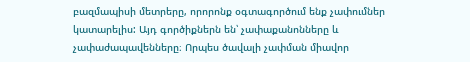բազմապիսի մետրերը, որորոնք օգտագործում ենք չափումներ կատարելիս: Այդ գործիքներն են՝ չափաքանոնները և չափաժապավենները։ Որպես ծավալի չափման միավոր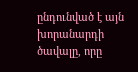ընդունված է այն խորանարդի ծավալը, որը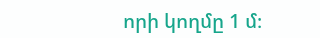որի կողմը 1 մ։